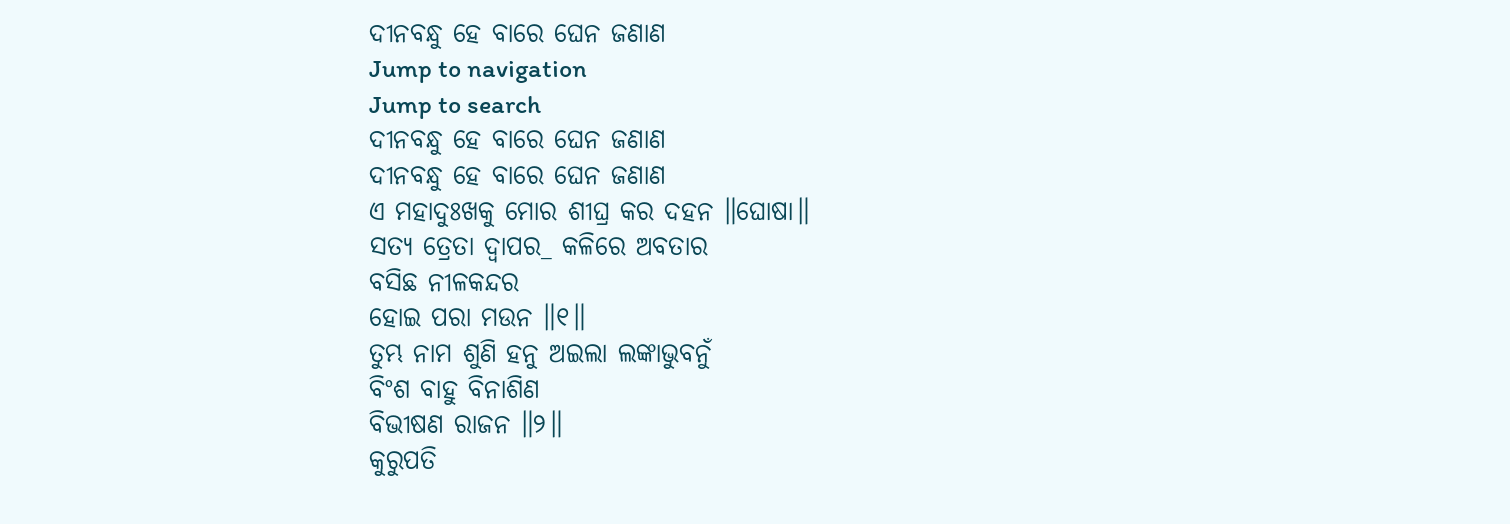ଦୀନବନ୍ଧୁ ହେ ବାରେ ଘେନ ଜଣାଣ
Jump to navigation
Jump to search
ଦୀନବନ୍ଧୁ ହେ ବାରେ ଘେନ ଜଣାଣ
ଦୀନବନ୍ଧୁ ହେ ବାରେ ଘେନ ଜଣାଣ
ଏ ମହାଦୁଃଖକୁ ମୋର ଶୀଘ୍ର କର ଦହନ ॥ଘୋଷା॥
ସତ୍ୟ ତ୍ରେତା ଦ୍ୱାପର_ କଳିରେ ଅବତାର
ବସିଛ ନୀଳକନ୍ଦର
ହୋଇ ପରା ମଉନ ॥୧॥
ତୁମ୍ଭ ନାମ ଶୁଣି ହନୁ ଅଇଲା ଲଙ୍କାଭୁବନୁଁ
ବିଂଶ ବାହୁ ବିନାଶିଣ
ବିଭୀଷଣ ରାଜନ ॥୨॥
କୁରୁପତି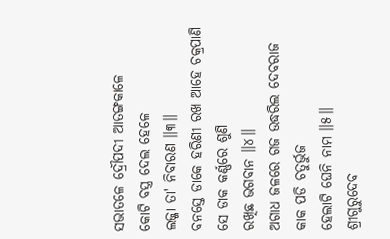ସଭାତଳେ ଦ୍ରୌପଦୀ ଆତଙ୍ଗକାଳେ
କୋଟି ବସ୍ତ୍ର ଦେଲ ହେଳେ
ଲଜ୍ଜା ତା' ନିବାରଣ ॥୩॥
ବନସ୍ତେ ଡାକେ ହରିଣୀ ରଖ ଆହେ ଚକ୍ରପାଣି
ସେ ଡାକ କର୍ଣ୍ଣରେ ଶୁଣି
ରଖିଛ ଭଗବାନ ॥୪॥
ଅଗାଧ ଜଳରେ ଗଜ ଉଦ୍ଧରିଲ ଦେବରାଜ
କାକ ପଡି ଚତୁର୍ଭୁଜ
ହେଲାଟି ଘେନି ନାମ ॥୫॥
ଶ୍ରୀଗୁରୁଦେବ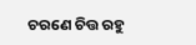ଚରଣେ ଚିତ୍ତ ରହୁ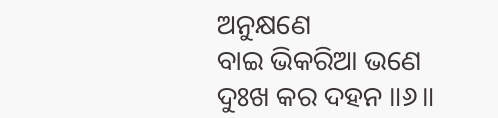ଅନୁକ୍ଷଣେ
ବାଇ ଭିକରିଆ ଭଣେ
ଦୁଃଖ କର ଦହନ ॥୬॥